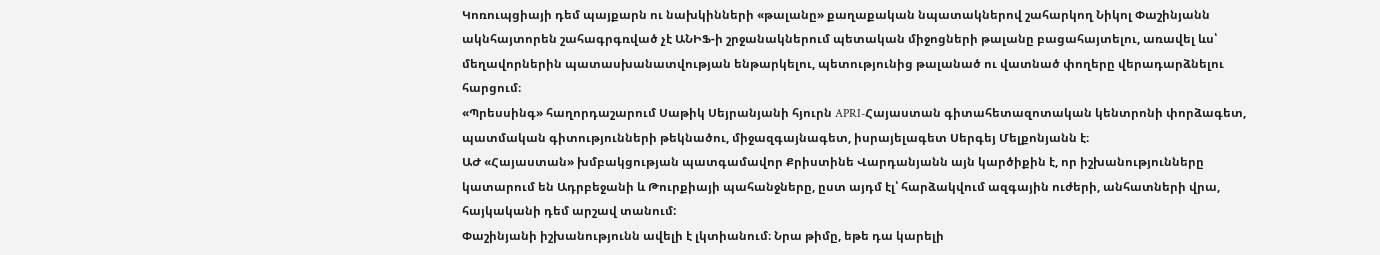Կոռուպցիայի դեմ պայքարն ու նախկինների «թալանը» քաղաքական նպատակներով շահարկող Նիկոլ Փաշինյանն ակնհայտորեն շահագրգռված չէ ԱՆԻՖ-ի շրջանակներում պետական միջոցների թալանը բացահայտելու, առավել ևս՝ մեղավորներին պատասխանատվության ենթարկելու, պետությունից թալանած ու վատնած փողերը վերադարձնելու հարցում։
«Պրեսսինգ» հաղորդաշարում Սաթիկ Սեյրանյանի հյուրն APRI-Հայաստան գիտահետազոտական կենտրոնի փորձագետ, պատմական գիտությունների թեկնածու, միջազգայնագետ, իսրայելագետ Սերգեյ Մելքոնյանն է։
ԱԺ «Հայաստան» խմբակցության պատգամավոր Քրիստինե Վարդանյանն այն կարծիքին է, որ իշխանությունները կատարում են Ադրբեջանի և Թուրքիայի պահանջները, ըստ այդմ էլ՝ հարձակվում ազգային ուժերի, անհատների վրա, հայկականի դեմ արշավ տանում:
Փաշինյանի իշխանությունն ավելի է լկտիանում։ Նրա թիմը, եթե դա կարելի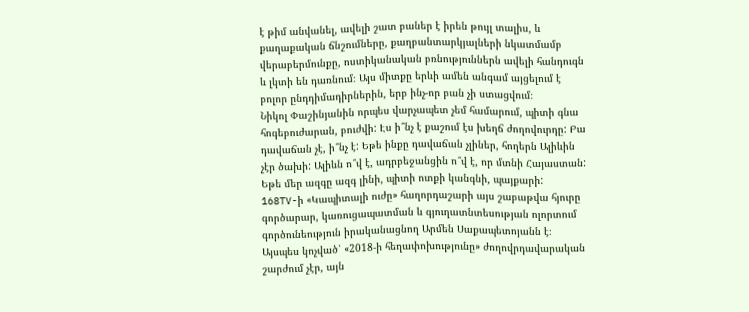է թիմ անվանել, ավելի շատ բաներ է իրեն թույլ տալիս, և քաղաքական ճնշումները, քաղբանտարկյալների նկատմամբ վերաբերմունքը, ոստիկանական բռնություններն ավելի հանդուգն և լկտի են դառնում։ Այս միտքը երևի ամեն անգամ այցելում է բոլոր ընդդիմադիրներին, երբ ինչ-որ բան չի ստացվում։
Նիկոլ Փաշինյանին որպես վարչապետ չեմ համարում, պիտի գնա հոգեբուժարան, բուժվի: Էս ի՞նչ է քաշում էս խեղճ ժողովուրդը: Բա դավաճան չէ, ի՞նչ է: Եթե ինքը դավաճան չլիներ, հողերն Ալիևին չէր ծախի: Ալիևն ո՞վ է, ադրբեջանցին ո՞վ է, որ մտնի Հայաստան: Եթե մեր ազգը ազգ լինի, պիտի ոտքի կանգնի, պայքարի:
168TV-ի «Կապիտալի ուժը» հաղորդաշարի այս շաբաթվա հյուրը գործարար, կառուցապատման և գյուղատնտեսության ոլորտում գործունեություն իրականացնող Արմեն Սաքապետոյանն է։
Այսպես կոչված՝ «2018-ի հեղափոխությունը» ժողովրդավարական շարժում չէր, այն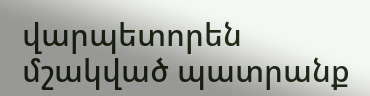վարպետորեն մշակված պատրանք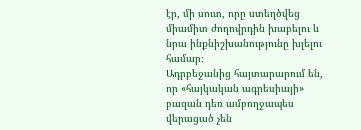էր, մի սուտ, որը ստեղծվեց միամիտ ժողովրդին խաբելու և նրա ինքնիշխանությունը խլելու համար։
Ադրբեջանից հայտարարում են, որ «հայկական ագրեսիայի» բազան դեռ ամբողջապես վերացած չեն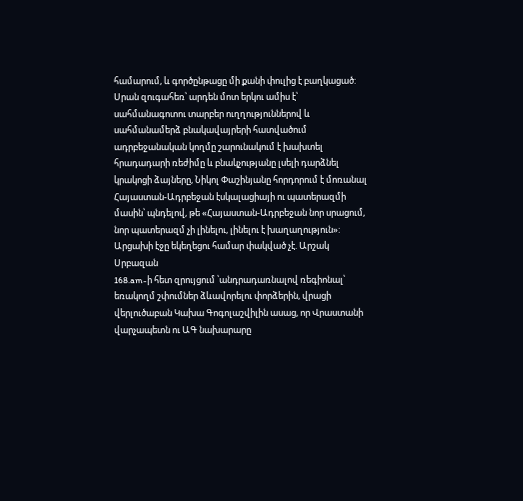համարում, և գործընթացը մի քանի փուլից է բաղկացած: Սրան զուգահեռ՝ արդեն մոտ երկու ամիս է՝ սահմանագոտու տարբեր ուղղություններով և սահմանամերձ բնակավայրերի հատվածում ադրբեջանական կողմը շարունակում է խախտել հրադադարի ռեժիմը և բնակչությանը լսելի դարձնել կրակոցի ձայները, Նիկոլ Փաշինյանը հորդորում է մոռանալ Հայաստան-Ադրբեջան էսկալացիայի ու պատերազմի մասին՝ պնդելով, թե «Հայաստան-Ադրբեջան նոր սրացում, նոր պատերազմ չի լինելու, լինելու է խաղաղություն»:
Արցախի էջը եկեղեցու համար փակված չէ. Արշակ Սրբազան
168.am-ի հետ զրույցում ՝անդրադառնալով ռեգիոնալ՝ եռակողմ շփումներ ձևավորելու փորձերին, վրացի վերլուծաբան Կախա Գոգոլաշվիլին ասաց, որ Վրաստանի վարչապետն ու ԱԳ նախարարը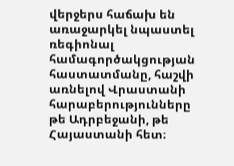վերջերս հաճախ են առաջարկել նպաստել ռեգիոնալ համագործակցության հաստատմանը, հաշվի առնելով Վրաստանի հարաբերությունները թե Ադրբեջանի, թե Հայաստանի հետ։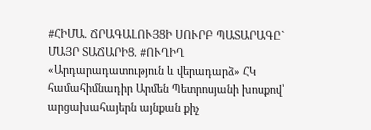#ՀԻՄԱ. ՃՐԱԳԱԼՈՒՅՑԻ ՍՈՒՐԲ ՊԱՏԱՐԱԳԸ` ՄԱՅՐ ՏԱՃԱՐԻՑ. #ՈՒՂԻՂ
«Արդարադատություն և վերադարձ» ՀԿ համահիմնադիր Արմեն Պետրոսյանի խոսքով՝ արցախահայերն այնքան քիչ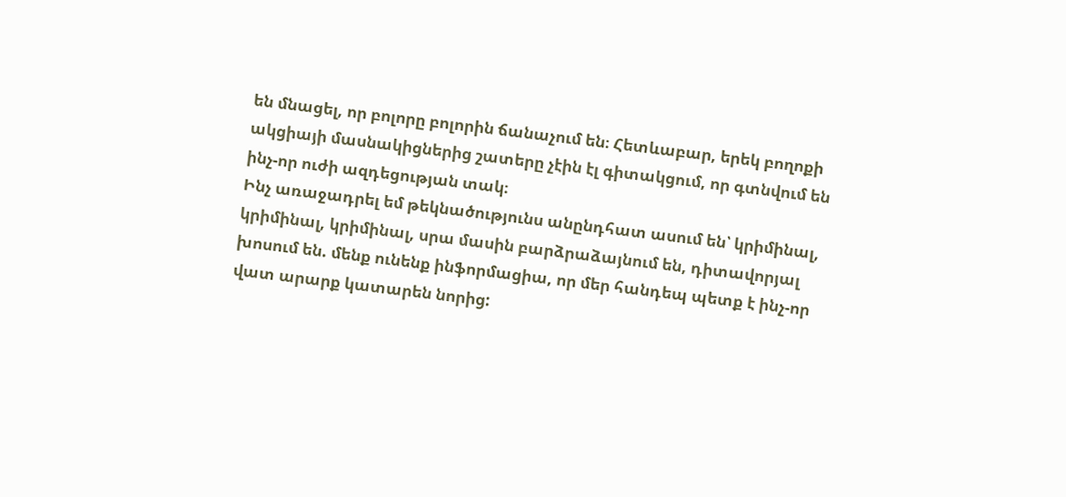են մնացել, որ բոլորը բոլորին ճանաչում են։ Հետևաբար, երեկ բողոքի ակցիայի մասնակիցներից շատերը չէին էլ գիտակցում, որ գտնվում են ինչ-որ ուժի ազդեցության տակ։
Ինչ առաջադրել եմ թեկնածությունս անընդհատ ասում են՝ կրիմինալ, կրիմինալ, կրիմինալ, սրա մասին բարձրաձայնում են, դիտավորյալ խոսում են. մենք ունենք ինֆորմացիա, որ մեր հանդեպ պետք է ինչ-որ վատ արարք կատարեն նորից: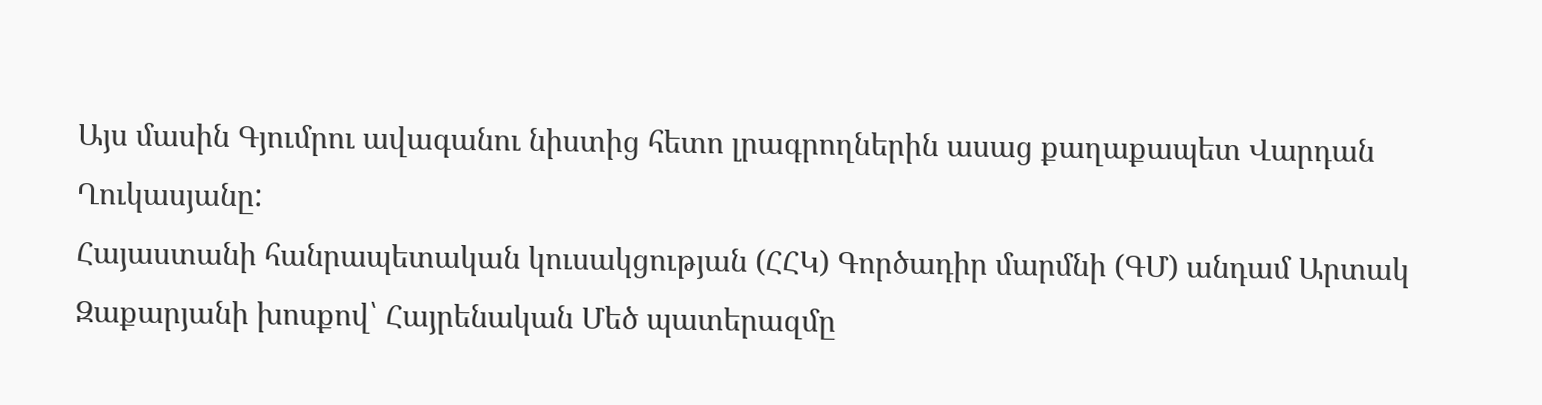Այս մասին Գյումրու ավագանու նիստից հետո լրագրողներին ասաց քաղաքապետ Վարդան Ղուկասյանը:
Հայաստանի հանրապետական կուսակցության (ՀՀԿ) Գործադիր մարմնի (ԳՄ) անդամ Արտակ Զաքարյանի խոսքով՝ Հայրենական Մեծ պատերազմը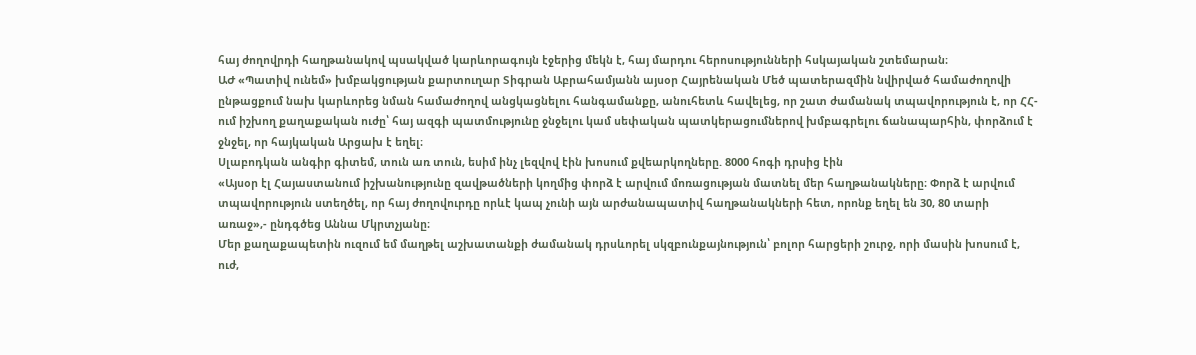հայ ժողովրդի հաղթանակով պսակված կարևորագույն էջերից մեկն է, հայ մարդու հերոսությունների հսկայական շտեմարան։
ԱԺ «Պատիվ ունեմ» խմբակցության քարտուղար Տիգրան Աբրահամյանն այսօր Հայրենական Մեծ պատերազմին նվիրված համաժողովի ընթացքում նախ կարևորեց նման համաժողով անցկացնելու հանգամանքը, անուհետև հավելեց, որ շատ ժամանակ տպավորություն է, որ ՀՀ-ում իշխող քաղաքական ուժը՝ հայ ազգի պատմությունը ջնջելու կամ սեփական պատկերացումներով խմբագրելու ճանապարհին, փորձում է ջնջել, որ հայկական Արցախ է եղել։
Սլաբոդկան անգիր գիտեմ, տուն առ տուն, եսիմ ինչ լեզվով էին խոսում քվեարկողները. 8000 հոգի դրսից էին
«Այսօր էլ Հայաստանում իշխանությունը զավթածների կողմից փորձ է արվում մոռացության մատնել մեր հաղթանակները։ Փորձ է արվում տպավորություն ստեղծել, որ հայ ժողովուրդը որևէ կապ չունի այն արժանապատիվ հաղթանակների հետ, որոնք եղել են 30, 80 տարի առաջ»,- ընդգծեց Աննա Մկրտչյանը։
Մեր քաղաքապետին ուզում եմ մաղթել աշխատանքի ժամանակ դրսևորել սկզբունքայնություն՝ բոլոր հարցերի շուրջ, որի մասին խոսում է, ուժ,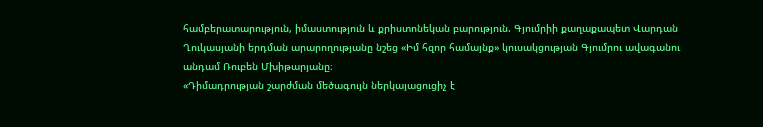համբերատարություն, իմաստություն և քրիստոնեկան բարություն. Գյումրիի քաղաքապետ Վարդան Ղուկասյանի երդման արարողությանը նշեց «Իմ հզոր համայնք» կուսակցության Գյումրու ավագանու անդամ Ռուբեն Մխիթարյանը։
«Դիմադրության շարժման մեծագույն ներկայացուցիչ է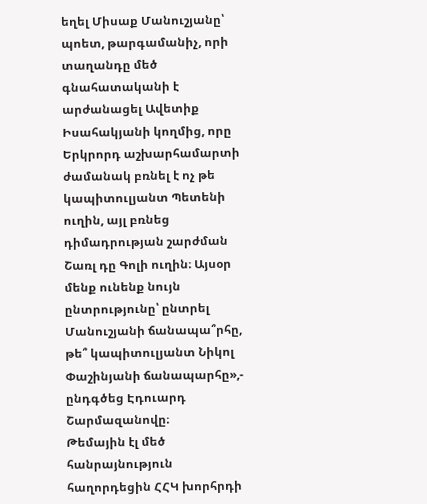եղել Միսաք Մանուշյանը՝ պոետ, թարգամանիչ, որի տաղանդը մեծ գնահատականի է արժանացել Ավետիք Իսահակյանի կողմից, որը Երկրորդ աշխարհամարտի ժամանակ բռնել է ոչ թե կապիտուլյանտ Պետենի ուղին, այլ բռնեց դիմադրության շարժման Շառլ դը Գոլի ուղին։ Այսօր մենք ունենք նույն ընտրությունը՝ ընտրել Մանուշյանի ճանապա՞րհը, թե՞ կապիտուլյանտ Նիկոլ Փաշինյանի ճանապարհը»,- ընդգծեց Էդուարդ Շարմազանովը։
Թեմային էլ մեծ հանրայնություն հաղորդեցին ՀՀԿ խորհրդի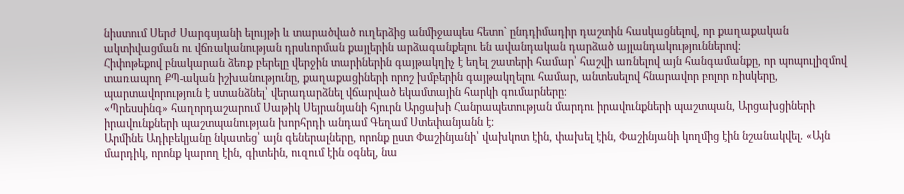նիստում Սերժ Սարգսյանի ելույթի և տարածված ուղերձից անմիջապես հետո` ընդդիմադիր դաշտին հասկացնելով, որ քաղաքական ակտիվացման ու վճռականության դրսևորման քայլերին արձագանքելու են ավանդական դարձած այլանդակություններով:
Հիփոթեքով բնակարան ձեռք բերելը վերջին տարիներին գայթակղիչ է եղել շատերի համար՝ հաշվի առնելով այն հանգամանքը, որ պոպուլիզմով տառապող ՔՊ-ական իշխանությունը, քաղաքացիների որոշ խմբերին գայթակղելու համար, անտեսելով հնարավոր բոլոր ռիսկերը, պարտավորություն է ստանձնել՝ վերադարձնել վճարված եկամտային հարկի գումարները։
«Պրեսսինգ» հաղորդաշարում Սաթիկ Սեյրանյանի հյուրն Արցախի Հանրապետության մարդու իրավունքների պաշտպան, Արցախցիների իրավունքների պաշտպանության խորհրդի անդամ Գեղամ Ստեփանյանն է։
Արմինե Ադիբեկյանը նկատեց՝ այն գեներալները, որոնք ըստ Փաշինյանի՝ վախկոտ էին, փախել էին, Փաշինյանի կողմից էին նշանակվել. «Այն մարդիկ, որոնք կարող էին, գիտեին, ուզում էին օգնել, նա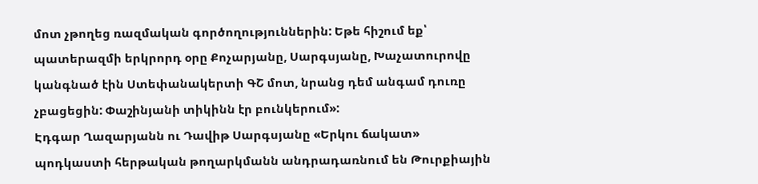մոտ չթողեց ռազմական գործողություններին: Եթե հիշում եք՝ պատերազմի երկրորդ օրը Քոչարյանը, Սարգսյանը, Խաչատուրովը կանգնած էին Ստեփանակերտի ԳՇ մոտ, նրանց դեմ անգամ դուռը չբացեցին: Փաշինյանի տիկինն էր բունկերում»:
Էդգար Ղազարյանն ու Դավիթ Սարգսյանը «Երկու ճակատ» պոդկաստի հերթական թողարկմանն անդրադառնում են Թուրքիային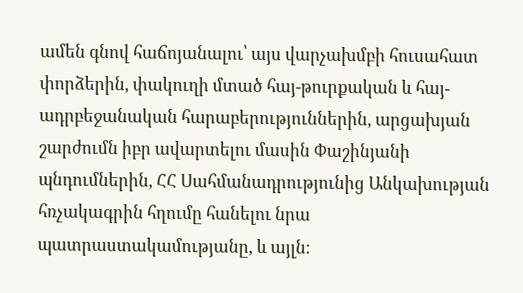ամեն գնով հաճոյանալու՝ այս վարչախմբի հուսահատ փորձերին, փակուղի մտած հայ-թուրքական և հայ-ադրբեջանական հարաբերություններին, արցախյան շարժումն իբր ավարտելու մասին Փաշինյանի պնդումներին, ՀՀ Սահմանադրությունից Անկախության հռչակագրին հղումը հանելու նրա պատրաստակամությանը, և այլն։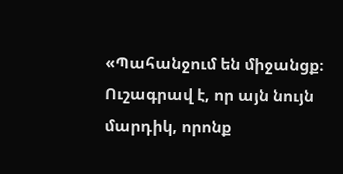«Պահանջում են միջանցք։ Ուշագրավ է, որ այն նույն մարդիկ, որոնք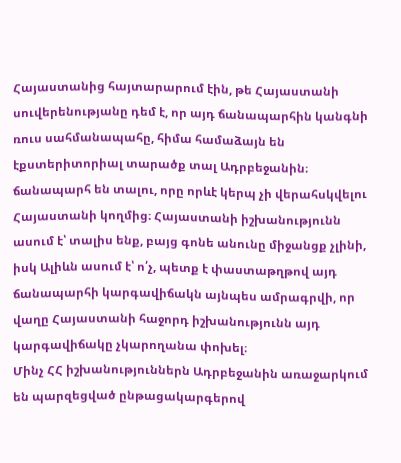Հայաստանից հայտարարում էին, թե Հայաստանի սուվերենությանը դեմ է, որ այդ ճանապարհին կանգնի ռուս սահմանապահը, հիմա համաձայն են էքստերիտորիալ տարածք տալ Ադրբեջանին։ ճանապարհ են տալու, որը որևէ կերպ չի վերահսկվելու Հայաստանի կողմից։ Հայաստանի իշխանությունն ասում է՝ տալիս ենք, բայց գոնե անունը միջանցք չլինի, իսկ Ալիևն ասում է՝ ո՛չ, պետք է փաստաթղթով այդ ճանապարհի կարգավիճակն այնպես ամրագրվի, որ վաղը Հայաստանի հաջորդ իշխանությունն այդ կարգավիճակը չկարողանա փոխել։
Մինչ ՀՀ իշխանություններն Ադրբեջանին առաջարկում են պարզեցված ընթացակարգերով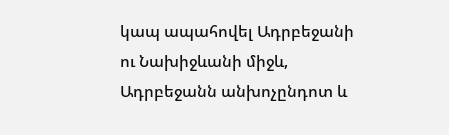կապ ապահովել Ադրբեջանի ու Նախիջևանի միջև, Ադրբեջանն անխոչընդոտ և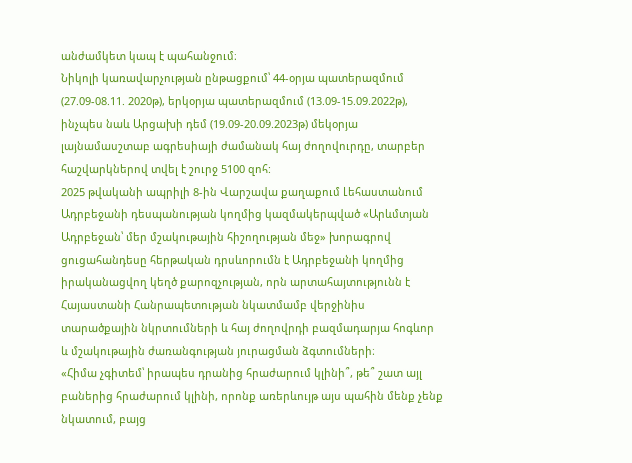անժամկետ կապ է պահանջում։
Նիկոլի կառավարչության ընթացքում՝ 44-օրյա պատերազմում (27.09-08.11. 2020թ), երկօրյա պատերազմում (13.09-15.09.2022թ), ինչպես նաև Արցախի դեմ (19.09-20.09.2023թ) մեկօրյա լայնամասշտաբ ագրեսիայի ժամանակ հայ ժողովուրդը, տարբեր հաշվարկներով տվել է շուրջ 5100 զոհ:
2025 թվականի ապրիլի 8-ին Վարշավա քաղաքում Լեհաստանում Ադրբեջանի դեսպանության կողմից կազմակերպված «Արևմտյան Ադրբեջան՝ մեր մշակութային հիշողության մեջ» խորագրով ցուցահանդեսը հերթական դրսևորումն է Ադրբեջանի կողմից իրականացվող կեղծ քարոզչության, որն արտահայտությունն է Հայաստանի Հանրապետության նկատմամբ վերջինիս տարածքային նկրտումների և հայ ժողովրդի բազմադարյա հոգևոր և մշակութային ժառանգության յուրացման ձգտումների։
«Հիմա չգիտեմ՝ իրապես դրանից հրաժարում կլինի՞, թե՞ շատ այլ բաներից հրաժարում կլինի, որոնք առերևույթ այս պահին մենք չենք նկատում, բայց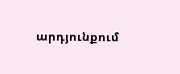արդյունքում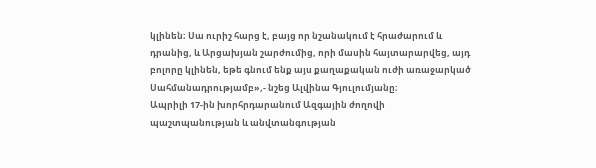կլինեն։ Սա ուրիշ հարց է, բայց որ նշանակում է հրաժարում և դրանից, և Արցախյան շարժումից, որի մասին հայտարարվեց, այդ բոլորը կլինեն, եթե գնում ենք այս քաղաքական ուժի առաջարկած Սահմանադրությամբ»,- նշեց Ալվինա Գյուլումյանը։
Ապրիլի 17-ին խորհրդարանում Ազգային ժողովի պաշտպանության և անվտանգության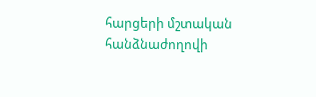հարցերի մշտական հանձնաժողովի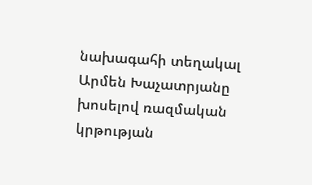նախագահի տեղակալ Արմեն Խաչատրյանը խոսելով ռազմական կրթության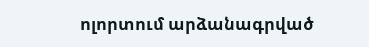ոլորտում արձանագրված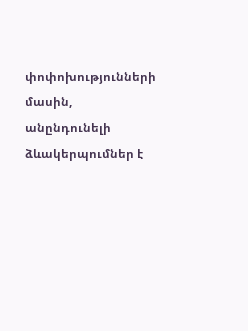փոփոխությունների մասին, անընդունելի ձևակերպումներ է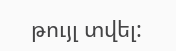թույլ տվել: